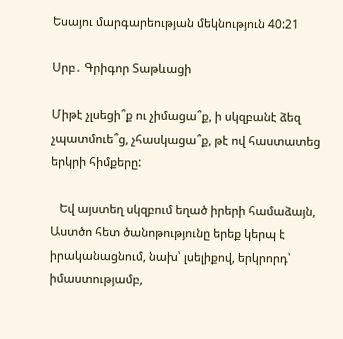Եսայու մարգարեության մեկնություն 40:21

Սրբ․ Գրիգոր Տաթևացի

Միթէ չլսեցի՞ք ու չիմացա՞ք, ի սկզբանէ ձեզ չպատմուե՞ց, չհասկացա՞ք, թէ ով հաստատեց երկրի հիմքերը:

   Եվ այստեղ սկզբում եղած իրերի համաձայն, Աստծո հետ ծանոթությունը երեք կերպ է իրականացնում, նախ՝ լսելիքով, երկրորդ՝ իմաստությամբ,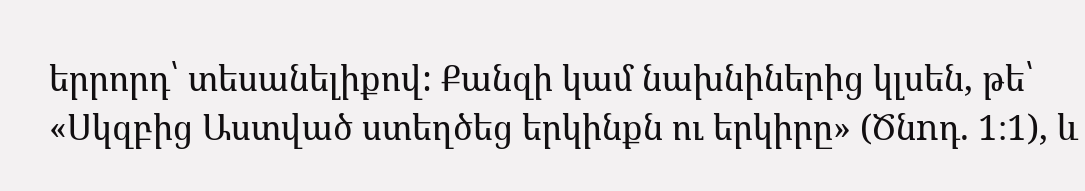երրորդ՝ տեսանելիքով: Քանզի կամ նախնիներից կլսեն, թե՝ «Սկզբից Աստված ստեղծեց երկինքն ու երկիրը» (Ծնnդ. 1։1), և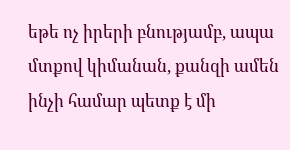եթե ոչ իրերի բնությամբ, ապա մտքով կիմանան, քանզի ամեն ինչի համար պետք է մի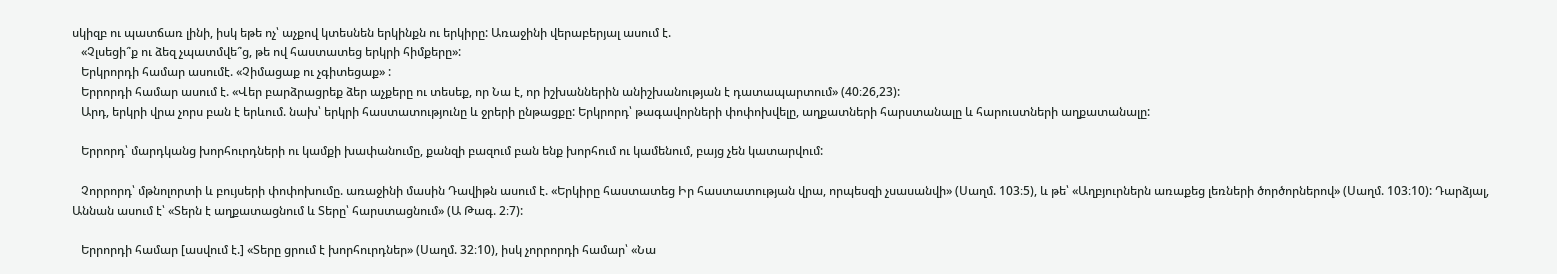սկիզբ ու պատճառ լինի, իսկ եթե ոչ՝ աչքով կտեսնեն երկինքն ու երկիրը: Առաջինի վերաբերյալ ասում է.
   «Չլսեցի՞ք ու ձեզ չպատմվե՞ց, թե ով հաստատեց երկրի հիմքերը»:
   Երկրորդի համար ասումէ. «Չիմացաք ու չգիտեցաք» :
   Երրորդի համար ասում է. «Վեր բարձրացրեք ձեր աչքերը ու տեսեք, որ Նա է, որ իշխաններին անիշխանության է դատապարտում» (40։26,23):
   Արդ, երկրի վրա չորս բան է երևում. նախ՝ երկրի հաստատությունը և ջրերի ընթացքը: Երկրորդ՝ թագավորների փոփոխվելը, աղքատների հարստանալը և հարուստների աղքատանալը:

   Երրորդ՝ մարդկանց խորհուրդների ու կամքի խափանումը, քանզի բազում բան ենք խորհում ու կամենում, բայց չեն կատարվում:

   Չորրորդ՝ մթնոլորտի և բույսերի փոփոխումը. առաջինի մասին Դավիթն ասում է. «Երկիրը հաստատեց Իր հաստատության վրա, որպեսզի չսասանվի» (Սաղմ. 103։5), և թե՝ «Աղբյուրներն առաքեց լեռների ծործորներով» (Սաղմ. 103։10): Դարձյալ, Աննան ասում է՝ «Տերն է աղքատացնում և Տերը՝ հարստացնում» (Ա Թագ. 2։7):

   Երրորդի համար [ասվում է.] «Տերը ցրում է խորհուրդներ» (Սաղմ. 32։10), իսկ չորրորդի համար՝ «Նա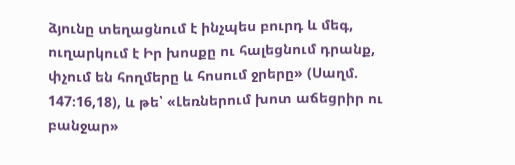ձյունը տեղացնում է ինչպես բուրդ և մեգ, ուղարկում է Իր խոսքը ու հալեցնում դրանք, փչում են հողմերը և հոսում ջրերը» (Սաղմ. 147։16,18), և թե՝ «Լեռներում խոտ աճեցրիր ու բանջար»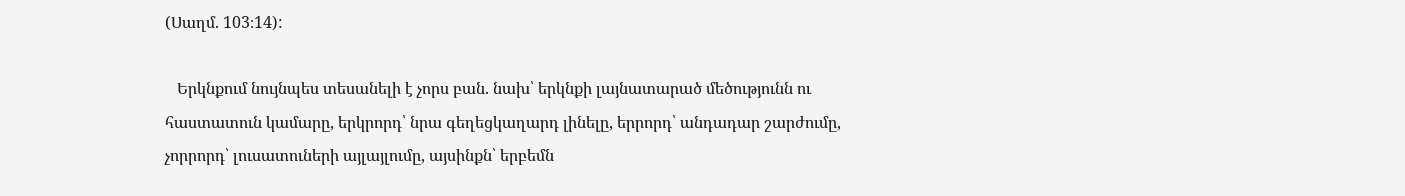(Սաղմ. 103։14):

   Երկնքում նույնպես տեսանելի է չորս բան. նախ՝ երկնքի լայնատարած մեծությունն ու հաստատուն կամարը, երկրորդ՝ նրա գեղեցկաղարդ լինելը, երրորդ՝ անդադար շարժումը, չորրորդ՝ լուսատուների այլայլումը, այսինքն՝ երբեմն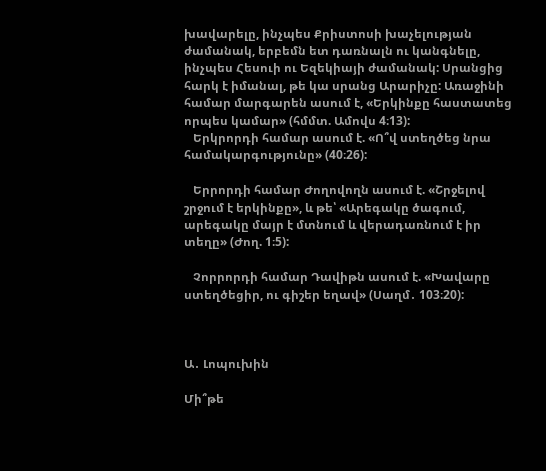խավարելը, ինչպես Քրիստոսի խաչելության ժամանակ, երբեմն ետ դառնալն ու կանգնելը, ինչպես Հեսուի ու Եզեկիայի ժամանակ: Սրանցից հարկ է իմանալ, թե կա սրանց Արարիչը: Առաջինի համար մարգարեն ասում է, «Երկինքը հաստատեց որպես կամար» (հմմտ. Ամովս 4։13):
   Երկրորդի համար ասում է. «Ո՞վ ստեղծեց նրա համակարգությունը» (40։26):

   Երրորդի համար Ժողովողն ասում է. «Շրջելով շրջում է երկինքը», և թե՝ «Արեգակը ծագում, արեգակը մայր է մտնում և վերադառնում է իր տեղը» (Ժող. 1։5):

   Չորրորդի համար Դավիթն ասում է. «Խավարը ստեղծեցիր, ու գիշեր եղավ» (Սաղմ․ 103։20):



Ա․ Լոպուխին

Մի՞թե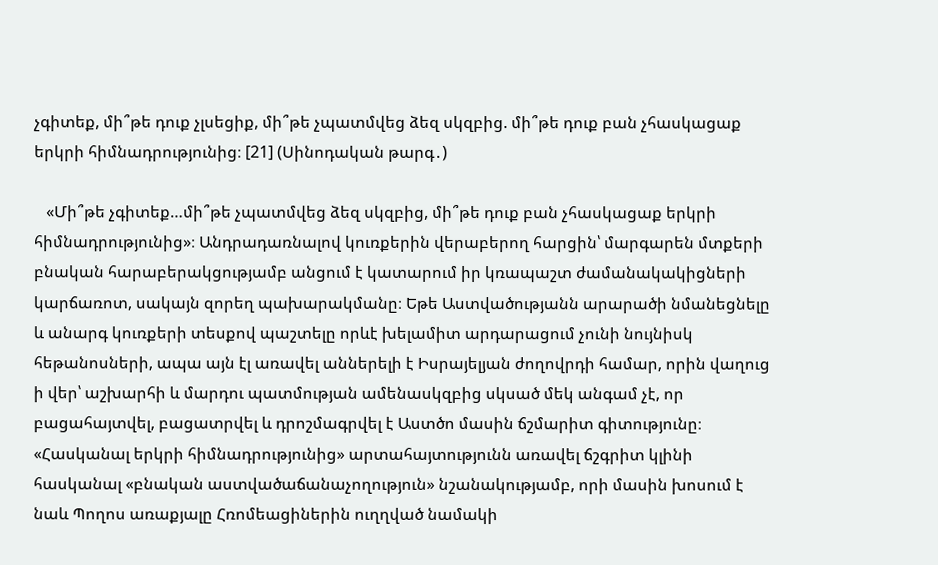չգիտեք, մի՞թե դուք չլսեցիք, մի՞թե չպատմվեց ձեզ սկզբից. մի՞թե դուք բան չհասկացաք երկրի հիմնադրությունից։ [21] (Սինոդական թարգ․)

   «Մի՞թե չգիտեք…մի՞թե չպատմվեց ձեզ սկզբից, մի՞թե դուք բան չհասկացաք երկրի հիմնադրությունից»։ Անդրադառնալով կուռքերին վերաբերող հարցին՝ մարգարեն մտքերի բնական հարաբերակցությամբ անցում է կատարում իր կռապաշտ ժամանակակիցների կարճառոտ, սակայն զորեղ պախարակմանը։ Եթե Աստվածությանն արարածի նմանեցնելը և անարգ կուռքերի տեսքով պաշտելը որևէ խելամիտ արդարացում չունի նույնիսկ հեթանոսների, ապա այն էլ առավել աններելի է Իսրայելյան ժողովրդի համար, որին վաղուց ի վեր՝ աշխարհի և մարդու պատմության ամենասկզբից սկսած մեկ անգամ չէ, որ բացահայտվել, բացատրվել և դրոշմագրվել է Աստծո մասին ճշմարիտ գիտությունը։ «Հասկանալ երկրի հիմնադրությունից» արտահայտությունն առավել ճշգրիտ կլինի հասկանալ «բնական աստվածաճանաչողություն» նշանակությամբ, որի մասին խոսում է նաև Պողոս առաքյալը Հռոմեացիներին ուղղված նամակի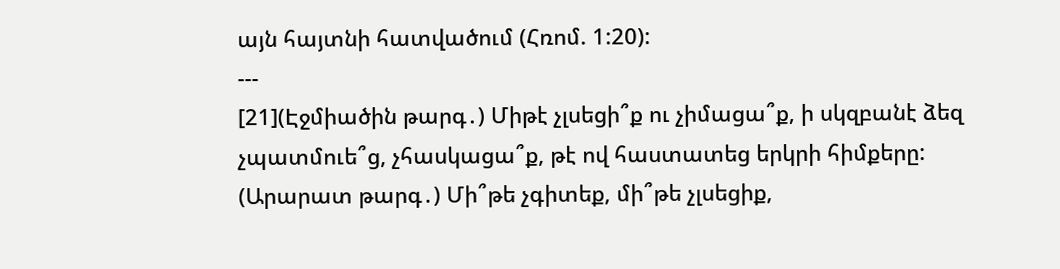այն հայտնի հատվածում (Հռոմ. 1:20):
---
[21](Էջմիածին թարգ․) Միթէ չլսեցի՞ք ու չիմացա՞ք, ի սկզբանէ ձեզ չպատմուե՞ց, չհասկացա՞ք, թէ ով հաստատեց երկրի հիմքերը:
(Արարատ թարգ․) Մի՞թե չգիտեք, մի՞թե չլսեցիք,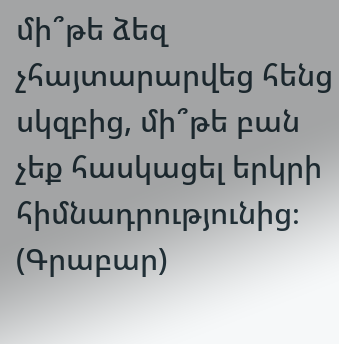մի՞թե ձեզ չհայտարարվեց հենց սկզբից, մի՞թե բան չեք հասկացել երկրի հիմնադրությունից։
(Գրաբար)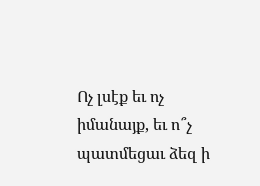Ոչ լսէք եւ ոչ իմանայք, եւ ո՞չ պատմեցաւ ձեզ ի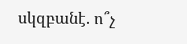սկզբանէ. ո՞չ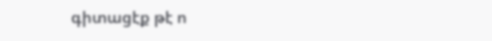գիտացէք թէ ո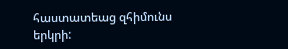հաստատեաց զհիմունս երկրի: